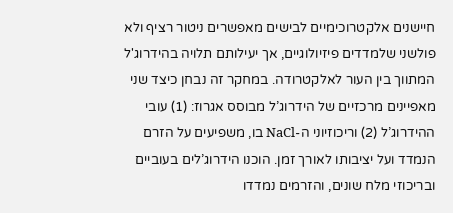חיישנים אלקטרוכימיים לבישים מאפשרים ניטור רציף ולא פולשני שלמדדים פיזיולוגיים, אך יעילותם תלויה בהידרוג'ל המתווך בין העור לאלקטרודה. במחקר זה נבחן כיצד שני מאפיינים מרכזיים של הידרוג’ל מבוסס אגרוז: (1) עובי ההידרוג’ל (2) וריכוזיוני ה-NaCl בו, משפיעים על הזרם הנמדד ועל יציבותו לאורך זמן. הוכנו הידרוג’לים בעוביים ובריכוזי מלח שונים, והזרמים נמדדו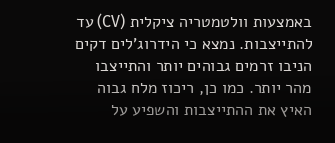באמצעות וולטמטריה ציקלית (CV) עד להתייצבות. נמצא כי הידרוג’לים דקים הניבו זרמים גבוהים יותר והתייצבו מהר יותר. כמו כן, ריכוז מלח גבוה האיץ את ההתייצבות והשפיע על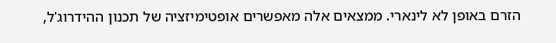הזרם באופן לא לינארי. ממצאים אלה מאפשרים אופטימיזציה של תכנון ההידרוג'ל,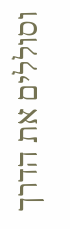וסוללים את הדרך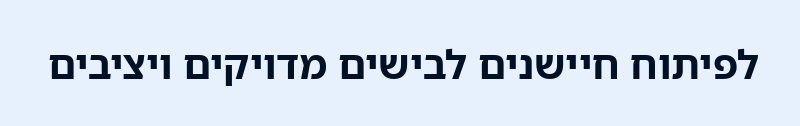לפיתוח חיישנים לבישים מדויקים ויציבים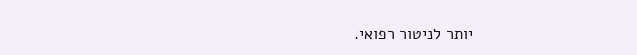יותר לניטור רפואי.